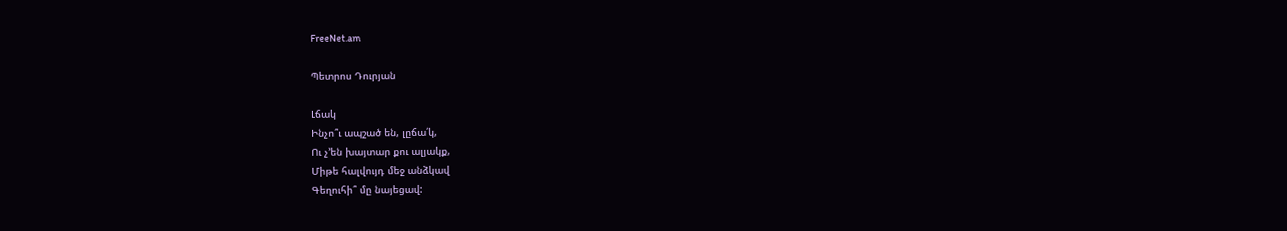FreeNet.am

Պետրոս Դուրյան

Լճակ
Ինչո՞ւ ապշած են, լըճա՛կ,
Ու չ՚են խայտար քու ալյակք,
Միթե հալվույդ մեջ անձկավ
Գեղուհի՞ մը նայեցավ: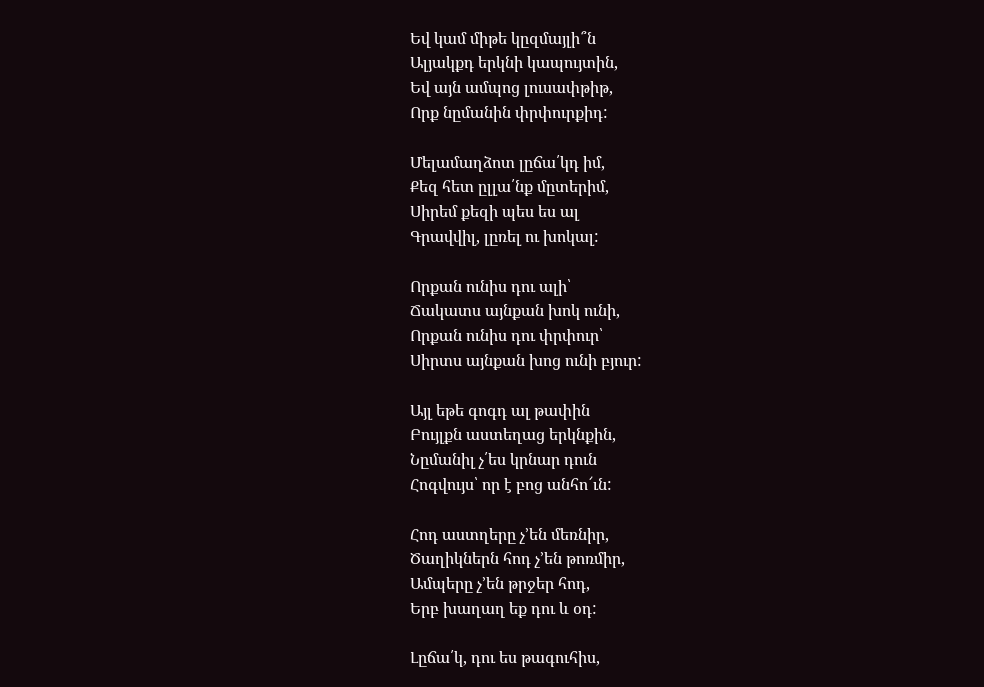Եվ կամ միթե կըզմայլի՞ն
Ալյակքդ երկնի կապույտին,
Եվ այն ամպոց լուսափթիթ,
Որք նըմանին փրփուրքիդ:

Մելամաղձոտ լըճա՛կդ իմ,
Քեզ հետ ըլլա՛նք մըտերիմ,
Սիրեմ քեզի պես ես ալ
Գրավվիլ, լըռել ու խոկալ:

Որքան ունիս դու ալի՝
Ճակատս այնքան խոկ ունի,
Որքան ունիս դու փրփուր՝
Սիրտս այնքան խոց ունի բյուր:

Այլ եթե գոգդ ալ թափին
Բույլքն աստեղաց երկնքին,
Նըմանիլ չ՛ես կրնար դուն
Հոգվույս՝ որ է բոց անհո՜ւն:

Հոդ աստղերը չ՚են մեռնիր,
Ծաղիկներն հոդ չ՚են թոռմիր,
Ամպերը չ՚են թրջեր հոդ,
Երբ խաղաղ եք դու և օդ:

Լըճա՛կ, դու ես թագուհիս,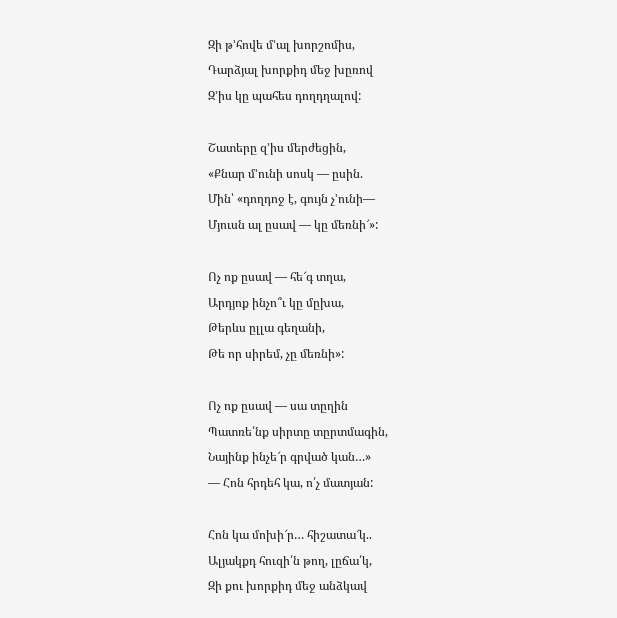Զի թ՚հովե մ՚ալ խորշոմիս,
Դարձյալ խորքիդ մեջ խըռով
Զ՚իս կը պահես դողդղալով:

Շատերը զ՚իս մերժեցին,
«Քնար մ՚ունի սոսկ — ըսին.
Մին՝ «դողդոջ է, գույն չ՚ունի—
Մյուսն ալ ըսավ — կը մեռնի՜»:

Ոչ ոք ըսավ — հե՜գ տղա,
Արդյոք ինչո՞ւ կը մըխա,
Թերևս ըլլա գեղանի,
Թե որ սիրեմ, չը մեռնի»:

Ոչ ոք ըսավ — սա տըղին
Պատռե՛նք սիրտը տըրտմագին,
Նայինք ինչե՜ր գրված կան…»
— Հոն հրդեհ կա, ո՛չ մատյան:

Հոն կա մոխի՜ր… հիշատա՜կ..
Ալյակքդ հուզի՛ն թող, լըճա՛կ,
Զի քու խորքիդ մեջ անձկավ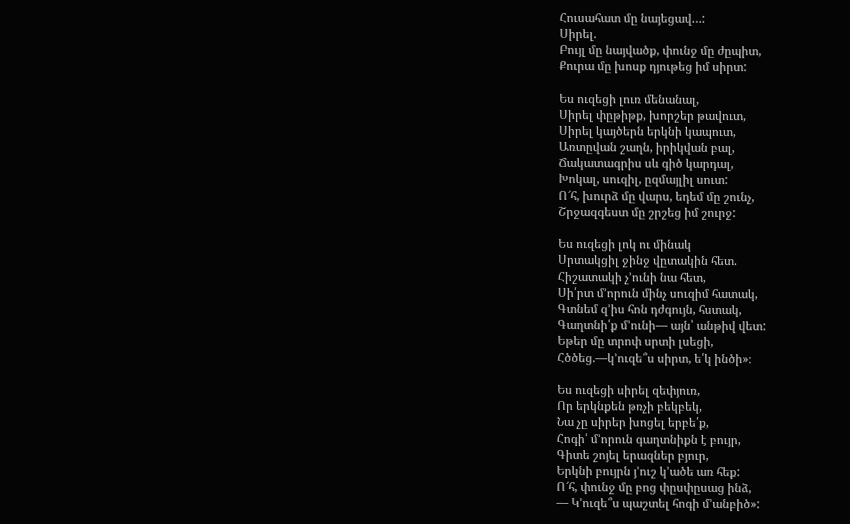Հուսահատ մը նայեցավ…:
Սիրել.
Բույլ մը նայվածք, փունջ մը ժըպիտ,
Քուրա մը խոսք դյութեց իմ սիրտ:

Ես ուզեցի լուռ մենանալ,
Սիրել փըթիթք, խորշեր թավուտ,
Սիրել կայծերն երկնի կապուտ,
Առտըվան շաղն, իրիկվան բալ,
Ճակատագրիս սև գիծ կարդալ,
Խոկալ, սուզիլ, ըզմայլիլ սուտ:
Ո՜հ, խուրձ մը վարս, եդեմ մը շունչ,
Շրջազգեստ մը շրշեց իմ շուրջ:

Ես ուզեցի լոկ ու մինակ
Սրտակցիլ ջինջ վըտակին հետ.
Հիշատակի չ՚ունի նա հետ,
Սի՛րտ մ՚որուն մինչ սուզիմ հատակ,
Գտնեմ զ՚իս հոն դժգույն, հստակ,
Գաղտնի՛ք մ՚ունի— այն՝ անթիվ վետ:
Եթեր մը տրոփ սրտի լսեցի,
Հծծեց.—կ՚ուզե՞ս սիրտ, ե՛կ ինծի»։

Ես ուզեցի սիրել զեփյուռ,
Որ երկնքեն թռչի բեկբեկ,
Նա չը սիրեր խոցել երբե՛ք,
Հոգի՛ մ՚որուն գաղտնիքն է բույր,
Գիտե շոյել երազներ բյուր,
Երկնի բույրն յ՚ուշ կ՚ածե առ հեք:
Ո՜հ, փունջ մը բոց փըսփըսաց ինձ,
— Կ՚ուզե՞ս պաշտել հոգի մ՚անբիծ»: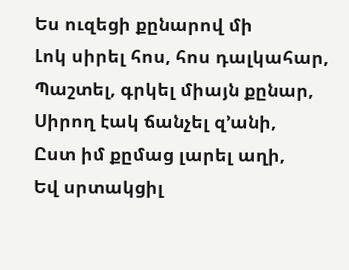Ես ուզեցի քընարով մի
Լոկ սիրել հոս, հոս դալկահար,
Պաշտել, գրկել միայն քընար,
Սիրող էակ ճանչել զ՚անի,
Ըստ իմ քըմաց լարել աղի,
Եվ սրտակցիլ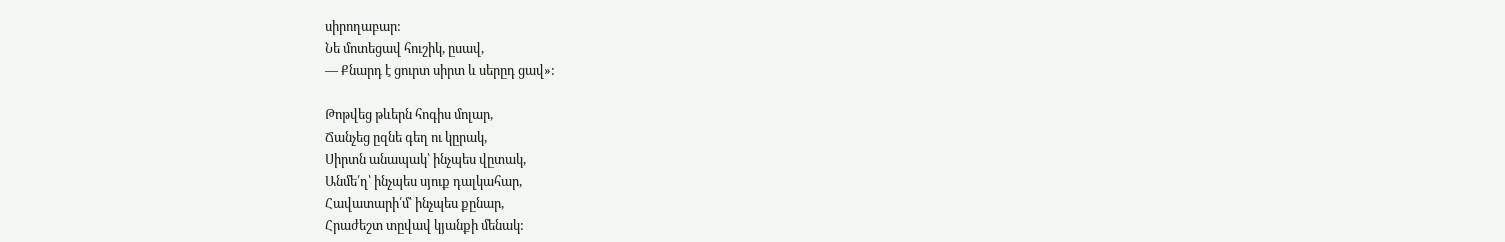սիրողաբար:
Նե մոտեցավ հուշիկ, ըսավ,
— Քնարդ է ցուրտ սիրտ և սերըդ ցավ»:

Թոթվեց թևերն հոգիս մոլար,
Ճանչեց ըզնե գեղ ու կըրակ,
Սիրտն անապակ՝ ինչպես վըտակ,
Անմե՛ղ՝ ինչպես սյուք դալկահար,
Հավատարի՛մ՝ ինչպես քընար,
Հրաժեշտ տըվավ կյանքի մենակ: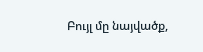Բույլ մը նայվածք,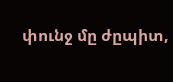փունջ մը ժըպիտ,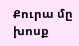Քուրա մը խոսք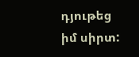դյութեց իմ սիրտ: